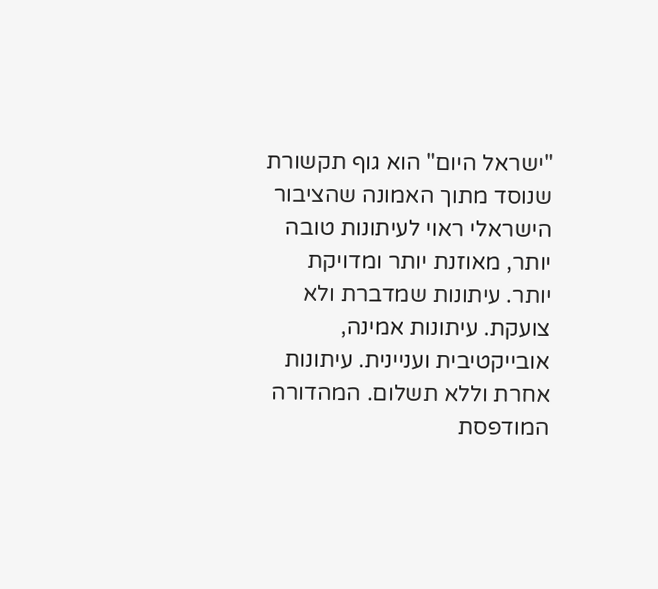"ישראל היום" הוא גוף תקשורת שנוסד מתוך האמונה שהציבור הישראלי ראוי לעיתונות טובה יותר, מאוזנת יותר ומדויקת יותר. עיתונות שמדברת ולא צועקת. עיתונות אמינה, אובייקטיבית ועניינית. עיתונות אחרת וללא תשלום. המהדורה המודפסת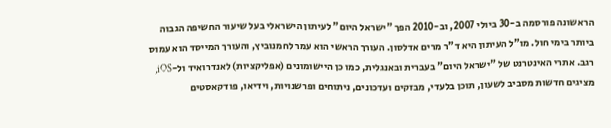הראשונה פורסמה ב-30 ביולי 2007, וב-2010 הפך "ישראל היום" לעיתון הישראלי בעל שיעור החשיפה הגבוה ביותר בימי חול. מו"ל העיתון היא ד"ר מרים אדלסון. העורך הראשי הוא עמר לחמנוביץ, והעורך המייסד הוא עמוס רגב. אתרי האינטרנט של "ישראל היום" בעברית ובאנגלית, כמו כן היישומונים (אפליקציות) לאנדרואיד ול-iOS, מציגים חדשות מסביב לשעון, תוכן בלעדי, מבזקים ועדכונים, ניתוחים ופרשנויות, וידיאו, פודקאסטים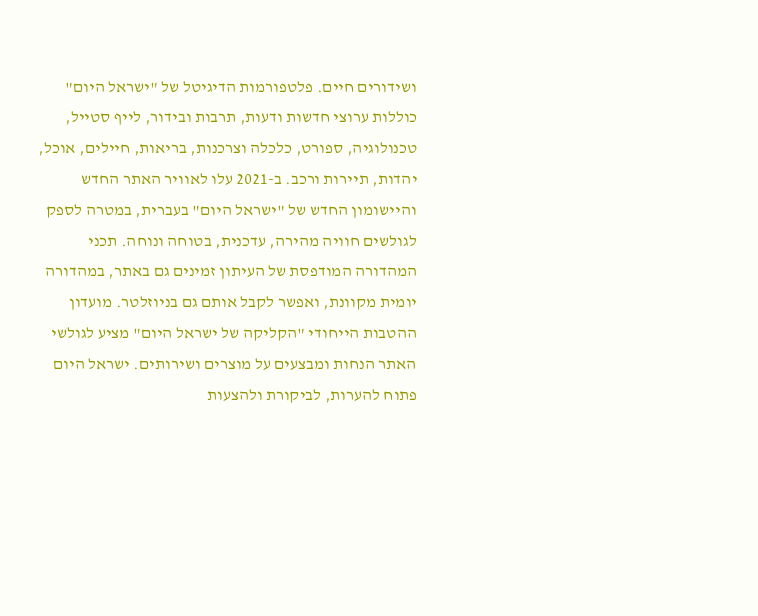ושידורים חיים. פלטפורמות הדיגיטל של "ישראל היום" כוללות ערוצי חדשות ודעות, תרבות ובידור, לייף סטייל, טכנולוגיה, ספורט, כלכלה וצרכנות, בריאות, חיילים, אוכל, יהדות, תיירות ורכב. ב-2021 עלו לאוויר האתר החדש והיישומון החדש של "ישראל היום" בעברית, במטרה לספק לגולשים חוויה מהירה, עדכנית, בטוחה ונוחה. תכני המהדורה המודפסת של העיתון זמינים גם באתר, במהדורה יומית מקוונת, ואפשר לקבל אותם גם בניוזלטר. מועדון ההטבות הייחודי "הקליקה של ישראל היום" מציע לגולשי האתר הנחות ומבצעים על מוצרים ושירותים. ישראל היום פתוח להערות, לביקורת ולהצעות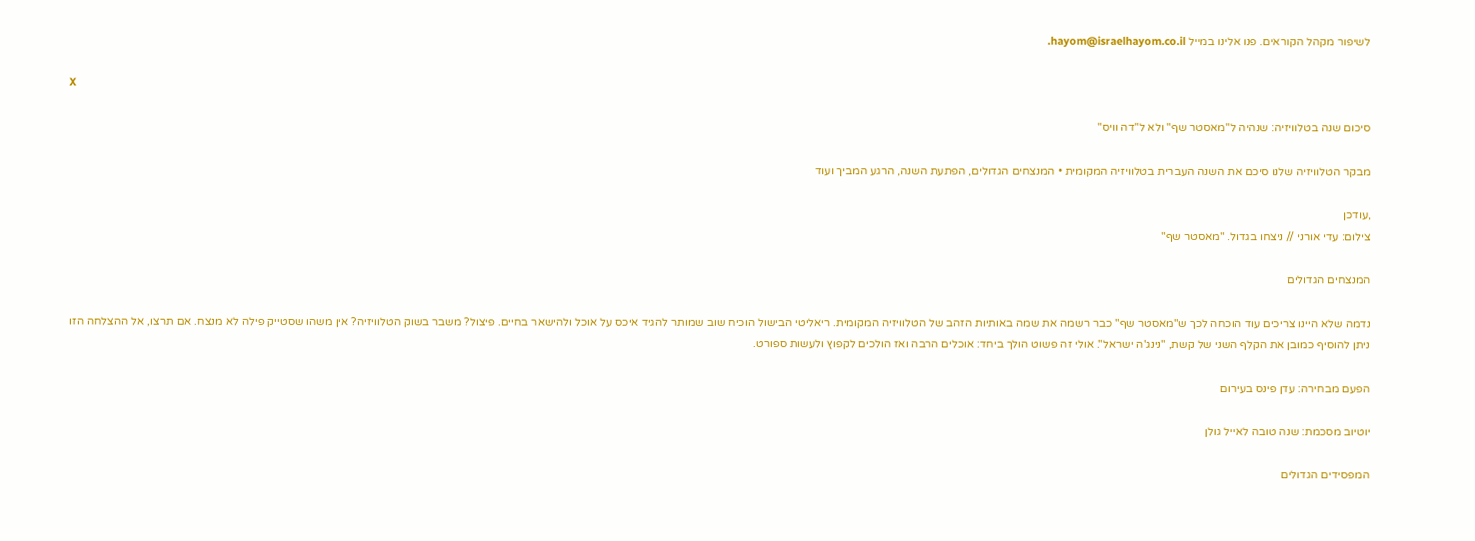לשיפור מקהל הקוראים. פנו אלינו במייל hayom@israelhayom.co.il.

X

סיכום שנה בטלוויזיה: שנהיה ל"מאסטר שף" ולא ל"דה וויס"

מבקר הטלוויזיה שלנו סיכם את השנה העברית בטלוויזיה המקומית • המנצחים הגדולים, הפתעת השנה, הרגע המביך ועוד

,עודכן
צילום: עדי אורני // ניצחו בגדול. "מאסטר שף"

המנצחים הגדולים

נדמה שלא היינו צריכים עוד הוכחה לכך ש"מאסטר שף" כבר רשמה את שמה באותיות הזהב של הטלוויזיה המקומית. ריאליטי הבישול הוכיח שוב שמותר להגיד איכס על אוכל ולהישאר בחיים. פיצול? משבר בשוק הטלוויזיה? אין משהו שסטייק פילה לא מנצח. אם תרצו, אל ההצלחה הזו ניתן להוסיף כמובן את הקלף השני של קשת, "נינג'ה ישראל". אולי זה פשוט הולך ביחד: אוכלים הרבה ואז הולכים לקפוץ ולעשות ספורט.

הפעם מבחירה: עדן פינס בעירום

יוטיוב מסכמת: שנה טובה לאייל גולן

המפסידים הגדולים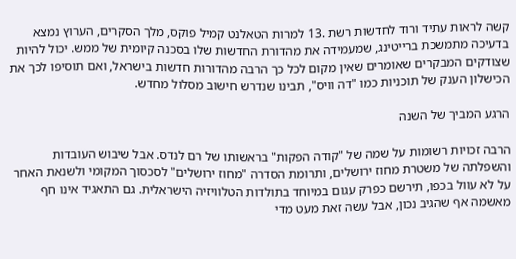קשה לראות עתיד ורוד לחדשות רשת .13 למרות הטאלנט קמיל פוקס, מלך הסקרים, הערוץ נמצא בדעיכה מתמשכת ברייטינג, שמעמידה את מהדורת החדשות שלו בסכנה קיומית של ממש. יכול להיות שצודקים המבקרים שאומרים שאין מקום לכל כך הרבה מהדורות חדשות בישראל, ואם תוסיפו לכך את הכישלון הענק של תוכניות כמו "דה וויס", תבינו שנדרש חישוב מסלול מחדש.

הרגע המביך של השנה

הרבה זכויות רשומות על שמה של "קודה הפקות" בראשותו של רם לנדס. אבל שיבוש העובדות והשפלתה של משטרת מחוז ירושלים, ותרומת הסדרה "מחוז ירושלים" לסכסוך המקומי ולשנאת האחר על לא עוול בכפו, תירשם כפרק עגום במיוחד בתולדות הטלוויזיה הישראלית. גם התאגיד אינו חף מאשמה אף שהגיב נכון, אבל עשה זאת מעט מדי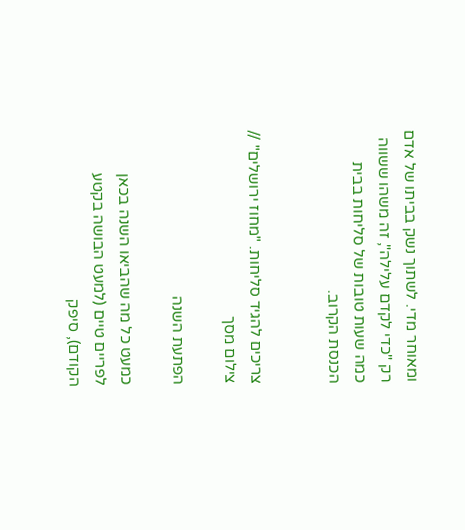ומאוחר מדי. לשתוך נשק בביתו של אדם רק "כדי לקדם עלילה", זה משהו ששווה כמה שעות טובות של סליחות בבית הכנסת הקרוב.


צריכים להגיד סליחות. "מחוז ירושלים" // צילום מסך

הפתעת השנה

כמעט כל מה שהביאו השנה בכאן לפריים טיים (למעט הבושה בקטע הקודם), סיפק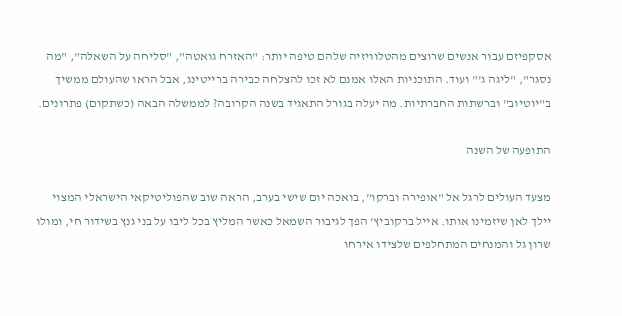אסקפיזם עבור אנשים שרוצים מהטלוויזיה שלהם טיפה יותר: "האזרח גואטה", "סליחה על השאלה", "מה נסגר", "ליגה ג'" ועוד. התוכניות האלו אמנם לא זכו להצלחה כבירה ברייטינג, אבל הראו שהעולם ממשיך ב"יוטיוב" וברשתות החברתיות. מה יעלה בגורל התאגיד בשנה הקרובה? לממשלה הבאה (כשתקום) פתרונים.

התופעה של השנה

מצעד העולים לרגל אל "אופירה וברקו", בואכה יום שישי בערב, הראה שוב שהפוליטיקאי הישראלי המצוי יילך לאן שיזמינו אותו. אייל ברקוביץ' הפך לגיבור השמאל כאשר המליץ בכל ליבו על בני גנץ בשידור חי, ומולו שרון גל והמנחים המתחלפים שלצידו אירחו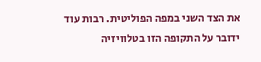את הצד השני במפה הפוליטית. רבות עוד ידובר על התקופה הזו בטלוויזיה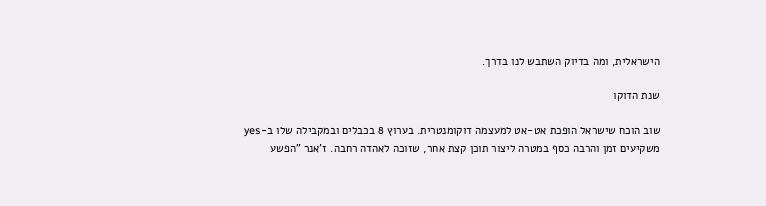הישראלית, ומה בדיוק השתבש לנו בדרך.

שנת הדוקו

שוב הוכח שישראל הופכת אט-אט למעצמה דוקומנטרית. בערוץ 8 בכבלים ובמקבילה שלו ב-yes משקיעים זמן והרבה כסף במטרה ליצור תוכן קצת אחר, שזוכה לאהדה רחבה. ז'אנר "הפשע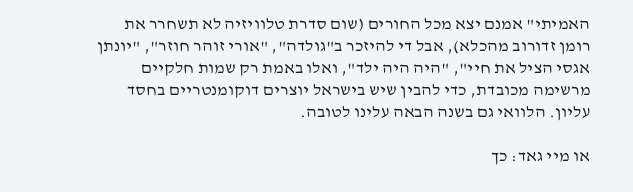האמיתי" אמנם יצא מכל החורים (שום סדרת טלוויזיה לא תשחרר את רומן זדורוב מהכלא), אבל די להיזכר ב"גולדה", "אורי זוהר חוזר", "יונתן אגסי הציל את חיי", "היה היה ילד", ואלו באמת רק שמות חלקיים מרשימה מכובדת, כדי להבין שיש בישראל יוצרים דוקומנטריים בחסד עליון. הלוואי גם בשנה הבאה עלינו לטובה.

או מיי גאד: כך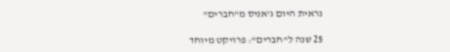נראית היום ג'אניס מ"חברים"

25 שנה ל"חברים": פרויקט מיוחד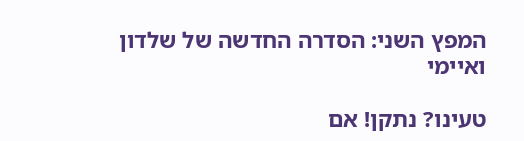המפץ השני: הסדרה החדשה של שלדון ואיימי

טעינו? נתקן! אם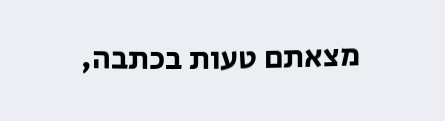מצאתם טעות בכתבה,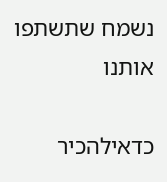נשמח שתשתפו אותנו

כדאילהכיר